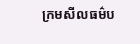ក្រមសីលធម៌ប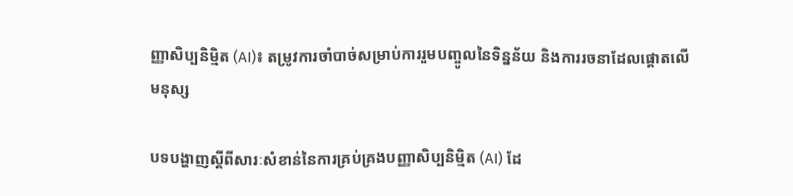ញ្ញាសិប្បនិម្មិត (AI)៖ តម្រូវការចាំបាច់សម្រាប់ការរួមបញ្ចូលនៃទិន្នន័យ និងការរចនាដែលផ្តោតលើមនុស្ស

បទបង្ហាញស្តីពីសារៈសំខាន់នៃការគ្រប់គ្រងបញ្ញាសិប្បនិម្មិត (AI) ដែ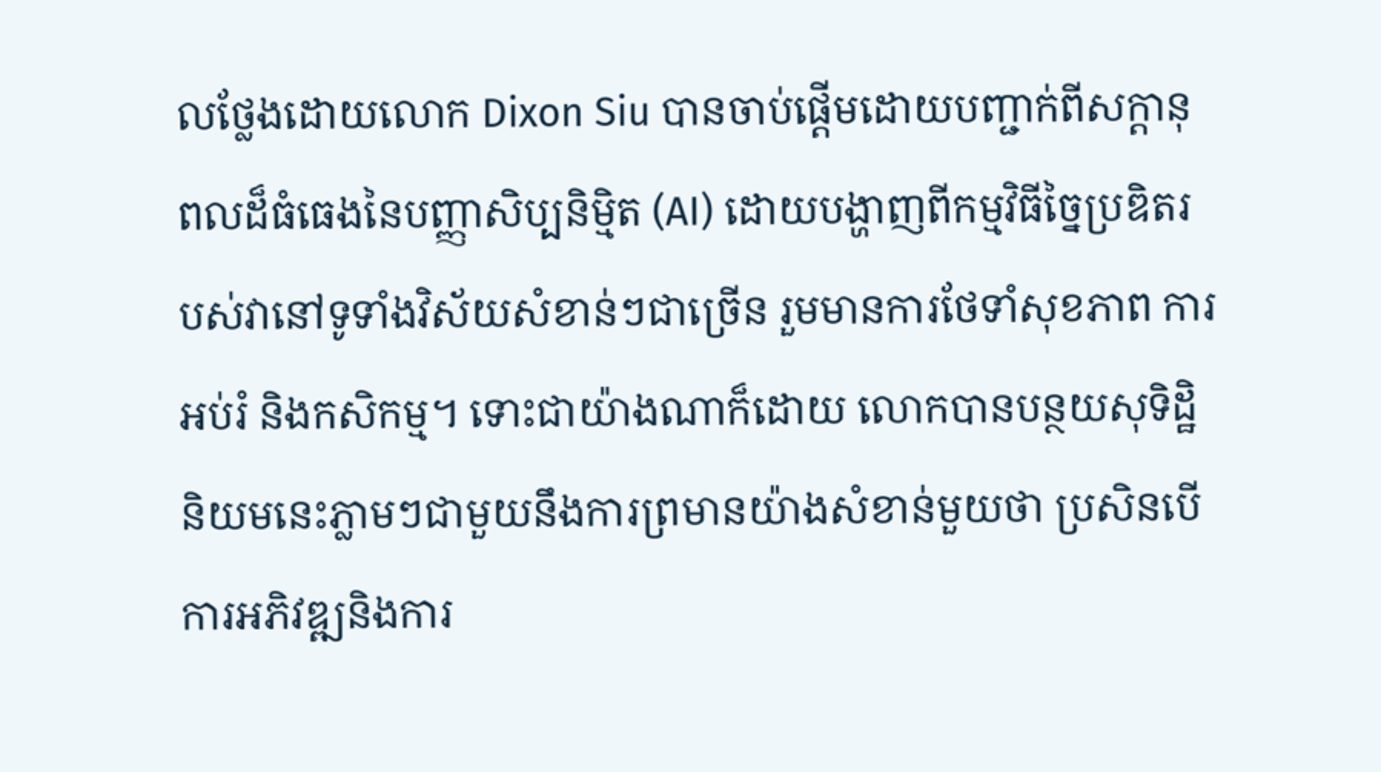លថ្លែងដោយលោក Dixon Siu បានចាប់ផ្តើមដោយបញ្ជាក់ពីសក្តានុពលដ៏ធំធេងនៃបញ្ញាសិប្បនិម្មិត (AI) ដោយបង្ហាញពីកម្មវិធីច្នៃប្រឌិតរបស់វានៅទូទាំងវិស័យសំខាន់ៗជាច្រើន រួមមានការថែទាំសុខភាព ការអប់រំ និងកសិកម្ម។ ទោះជាយ៉ាងណាក៏ដោយ លោកបានបន្ថយសុទិដ្ឋិនិយមនេះភ្លាមៗជាមួយនឹងការព្រមានយ៉ាងសំខាន់មួយថា ប្រសិនបើការអភិវឌ្ឍនិងការ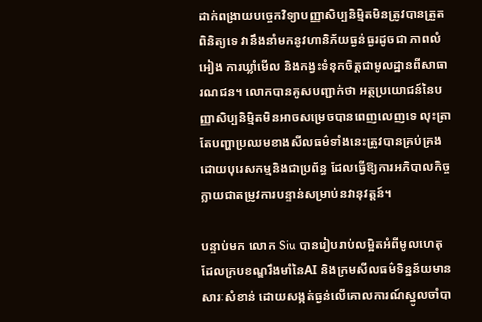ដាក់ពង្រាយបច្ចេកវិទ្យាបញ្ញាសិប្បនិម្មិតមិនត្រូវបានត្រួតពិនិត្យទេ វានឹងនាំមកនូវហានិភ័យធ្ងន់ធ្ងរដូចជា ភាពលំអៀង ការឃ្លាំមើល និងកង្វះទំនុកចិត្តជាមូលដ្ឋានពីសាធារណជន។ លោកបានគូសបញ្ជាក់ថា អត្ថប្រយោជន៍នៃបញ្ញាសិប្បនិម្មិតមិនអាចសម្រេចបានពេញលេញទេ លុះត្រាតែបញ្ហាប្រឈមខាងសីលធម៌ទាំងនេះត្រូវបានគ្រប់គ្រងដោយបុរេសកម្មនិងជាប្រព័ន្ធ ដែលធ្វើឱ្យការអភិបាលកិច្ចក្លាយជាតម្រូវការបន្ទាន់សម្រាប់នវានុវត្តន៍។

បន្ទាប់មក លោក Siu បានរៀបរាប់លម្អិតអំពីមូលហេតុដែលក្របខណ្ឌរឹងមាំនៃAI និងក្រមសីលធម៌ទិន្នន័យមានសារៈសំខាន់ ដោយសង្កត់ធ្ងន់លើគោលការណ៍ស្នូលចាំបា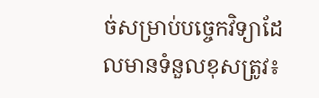ច់សម្រាប់បច្ចេកវិទ្យាដែលមានទំនួលខុសត្រូវ៖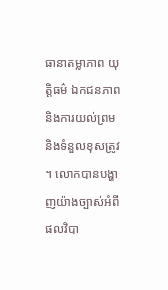ធានាតម្លាភាព យុត្តិធម៌ ឯកជនភាពនិងការយល់ព្រម និងទំនួលខុសត្រូវ។ លោកបានបង្ហាញយ៉ាងច្បាស់អំពីផលវិបា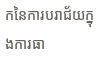កនៃការបរាជ័យក្នុងការធា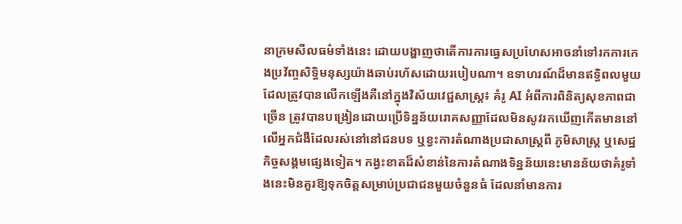នាក្រមសីលធម៌ទាំងនេះ ដោយបង្ហាញថាតើការការធ្វេសប្រហែសអាចនាំទៅរកការកេងប្រវ័ញ្ចសិទ្ធិមនុស្សយ៉ាងឆាប់រហ័សដោយរបៀបណា។ ឧទាហរណ៍ដ៏មានឥទ្ធិពលមួយដែលត្រូវបានលើកឡើងគឺនៅក្នុងវិស័យវេជ្ជសាស្ត្រ៖ គំរូ AI អំពីការពិនិត្យសុខភាពជាច្រើន ត្រូវបានបង្រៀនដោយប្រើទិន្នន័យរោគសញ្ញាដែលមិនសូវរកឃើញកើតមាននៅលើអ្នកជំងឺដែលរស់នៅនៅជនបទ ឬខ្វះការតំណាងប្រជាសាស្ត្រពី ភូមិសាស្ត្រ ឬសេដ្ឋកិច្ចសង្គមផ្សេងទៀត។ កង្វះខាតដ៏សំខាន់នៃការតំណាងទិន្នន័យនេះមានន័យថាគំរូទាំងនេះមិនគួរឱ្យទុកចិត្តសម្រាប់ប្រជាជនមួយចំនួនធំ ដែលនាំមានការ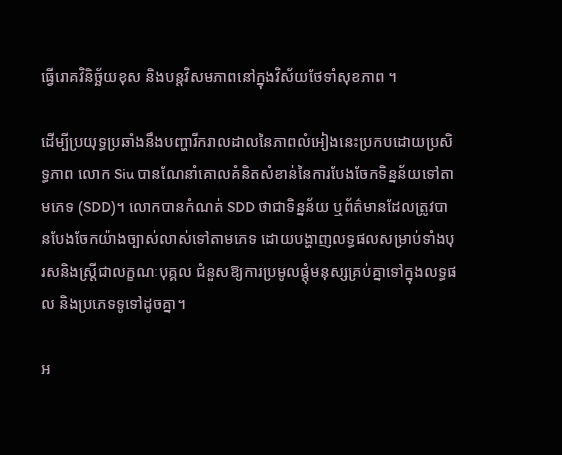ធ្វើរោគវិនិច្ឆ័យខុស និងបន្តវិសមភាពនៅក្នុងវិស័យថែទាំសុខភាព ។

ដើម្បីប្រយុទ្ធប្រឆាំងនឹងបញ្ហារីករាលដាលនៃភាពលំអៀងនេះប្រកបដោយប្រសិទ្ធភាព លោក Siu បានណែនាំគោលគំនិតសំខាន់នៃការបែងចែកទិន្នន័យទៅតាមភេទ (SDD)។ លោកបានកំណត់ SDD ថាជាទិន្នន័យ ឬព័ត៌មានដែលត្រូវបានបែងចែកយ៉ាងច្បាស់លាស់ទៅតាមភេទ ដោយបង្ហាញលទ្ធផលសម្រាប់ទាំងបុរសនិងស្ត្រីជាលក្ខណៈបុគ្គល ជំនួសឱ្យការប្រមូលផ្តុំមនុស្សគ្រប់គ្នាទៅក្នុងលទ្ធផល និងប្រភេទទូទៅដូចគ្នា។

អ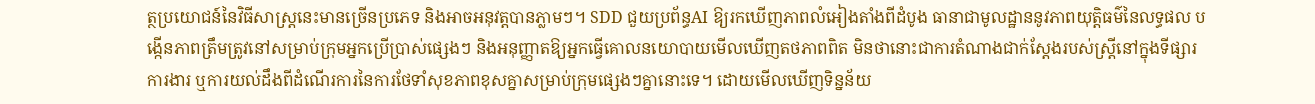ត្ថប្រយោជន៍នៃវិធីសាស្ត្រនេះមានច្រើនប្រភេទ និងអាចអនុវត្តបានភ្លាមៗ។ SDD ជួយប្រព័ន្ធAI ឱ្យរកឃើញភាពលំអៀងតាំងពីដំបូង ធានាជាមូលដ្ឋាននូវភាពយុត្តិធម៌នៃលទ្ធផល បង្កើនភាពត្រឹមត្រូវនៅសម្រាប់ក្រុមអ្នកប្រើប្រាស់ផ្សេងៗ និងអនុញ្ញាតឱ្យអ្នកធ្វើគោលនយោបាយមើលឃើញតថភាពពិត មិនថានោះជាការតំណាងជាក់ស្តែងរបស់ស្ត្រីនៅក្នុងទីផ្សារការងារ ឬការយល់ដឹងពីដំណើរការនៃការថែទាំសុខភាពខុសគ្នាសម្រាប់ក្រុមផ្សេងៗគ្នានោះទេ។ ដោយមើលឃើញទិន្នន័យ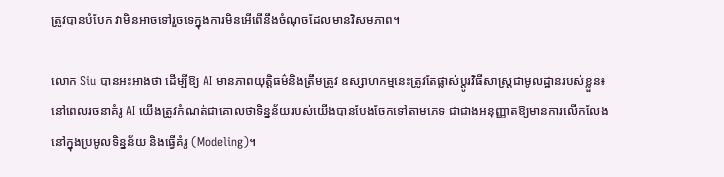ត្រូវបានបំបែក វាមិនអាចទៅរួចទេក្នុងការមិនអើពើនឹងចំណុចដែលមានវិសមភាព។

លោក Siu បានអះអាងថា ដើម្បីឱ្យ AI មានភាពយុត្តិធម៌និងត្រឹមត្រូវ ឧស្សាហកម្មនេះត្រូវតែផ្លាស់ប្តូរវិធីសាស្ត្រជាមូលដ្ឋានរបស់ខ្លួន៖ នៅពេលរចនាគំរូ AI យើងត្រូវកំណត់ជាគោលថាទិន្នន័យរបស់យើងបានបែងចែកទៅតាមភេទ ជាជាងអនុញ្ញាតឱ្យមានការលើកលែងនៅក្នុងប្រមូលទិន្នន័យ និងធ្វើគំរូ (Modeling)។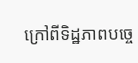ក្រៅពីទិដ្ឋភាពបច្ចេ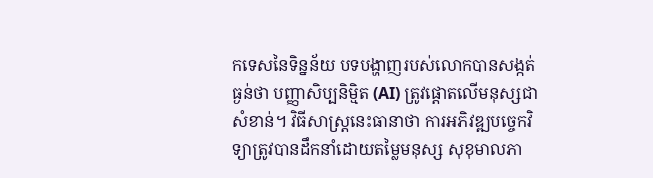កទេសនៃទិន្នន័យ បទបង្ហាញរបស់លោកបានសង្កត់ធ្ងន់ថា បញ្ញាសិប្បនិម្មិត (AI) ត្រូវផ្តោតលើមនុស្សជាសំខាន់។ វិធីសាស្ត្រនេះធានាថា ការអភិវឌ្ឍបច្ចេកវិទ្យាត្រូវបានដឹកនាំដោយតម្លៃមនុស្ស សុខុមាលភា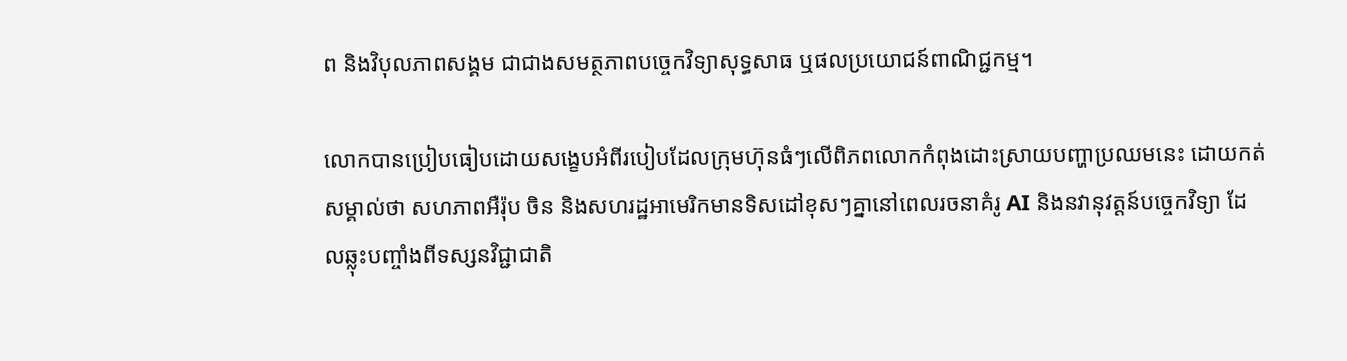ព និងវិបុលភាពសង្គម ជាជាងសមត្ថភាពបច្ចេកវិទ្យាសុទ្ធសាធ ឬផលប្រយោជន៍ពាណិជ្ជកម្ម។

លោកបានប្រៀបធៀបដោយសង្ខេបអំពីរបៀបដែលក្រុមហ៊ុនធំៗលើពិភពលោកកំពុងដោះស្រាយបញ្ហាប្រឈមនេះ ដោយកត់សម្គាល់ថា សហភាពអឺរ៉ុប ចិន និងសហរដ្ឋអាមេរិកមានទិសដៅខុសៗគ្នានៅពេលរចនាគំរូ AI និងនវានុវត្តន៍បច្ចេកវិទ្យា ដែលឆ្លុះបញ្ចាំងពីទស្សនវិជ្ជាជាតិ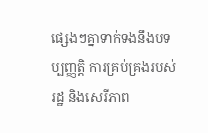ផ្សេងៗគ្នាទាក់ទងនឹងបទប្បញ្ញត្តិ ការគ្រប់គ្រងរបស់រដ្ឋ និងសេរីភាព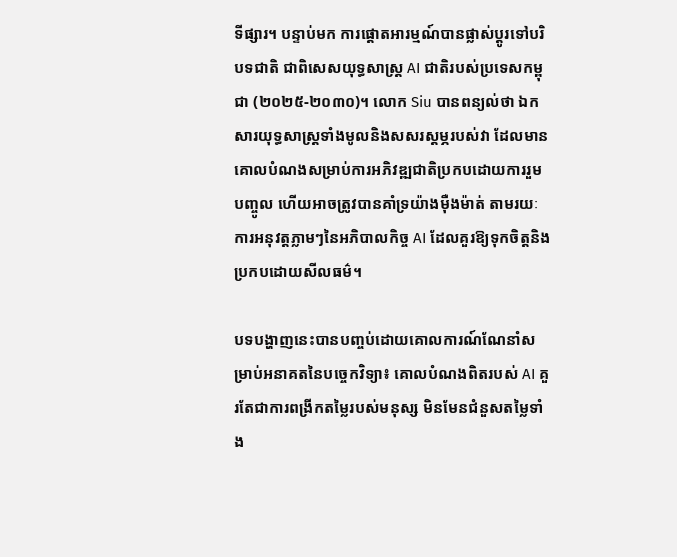ទីផ្សារ។ បន្ទាប់មក ការផ្តោតអារម្មណ៍បានផ្លាស់ប្តូរទៅបរិបទជាតិ ជាពិសេសយុទ្ធសាស្ត្រ AI ជាតិរបស់ប្រទេសកម្ពុជា (២០២៥-២០៣០)។ លោក Siu បានពន្យល់ថា ឯកសារយុទ្ធសាស្ត្រទាំងមូលនិងសសរស្តម្ភរបស់វា ដែលមានគោលបំណងសម្រាប់ការអភិវឌ្ឍជាតិប្រកបដោយការរួមបញ្ចូល ហើយអាចត្រូវបានគាំទ្រយ៉ាងម៉ឺងម៉ាត់ តាមរយៈការអនុវត្តភ្លាមៗនៃអភិបាលកិច្ច AI ដែលគួរឱ្យទុកចិត្តនិងប្រកបដោយសីលធម៌។

បទបង្ហាញនេះបានបញ្ចប់ដោយគោលការណ៍ណែនាំសម្រាប់អនាគតនៃបច្ចេកវិទ្យា៖ គោលបំណងពិតរបស់ AI គួរតែជាការពង្រីកតម្លៃរបស់មនុស្ស មិនមែនជំនួសតម្លៃទាំង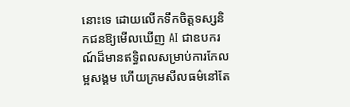នោះទេ ដោយលើកទឹកចិត្តទស្សនិកជនឱ្យមើលឃើញ AI ជាឧបករណ៍ដ៏មានឥទ្ធិពលសម្រាប់ការកែលម្អសង្គម ហើយក្រមសីលធម៌នៅតែ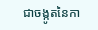ជាចង្កូតនៃកា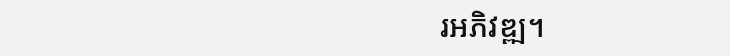រអភិវឌ្ឍ។